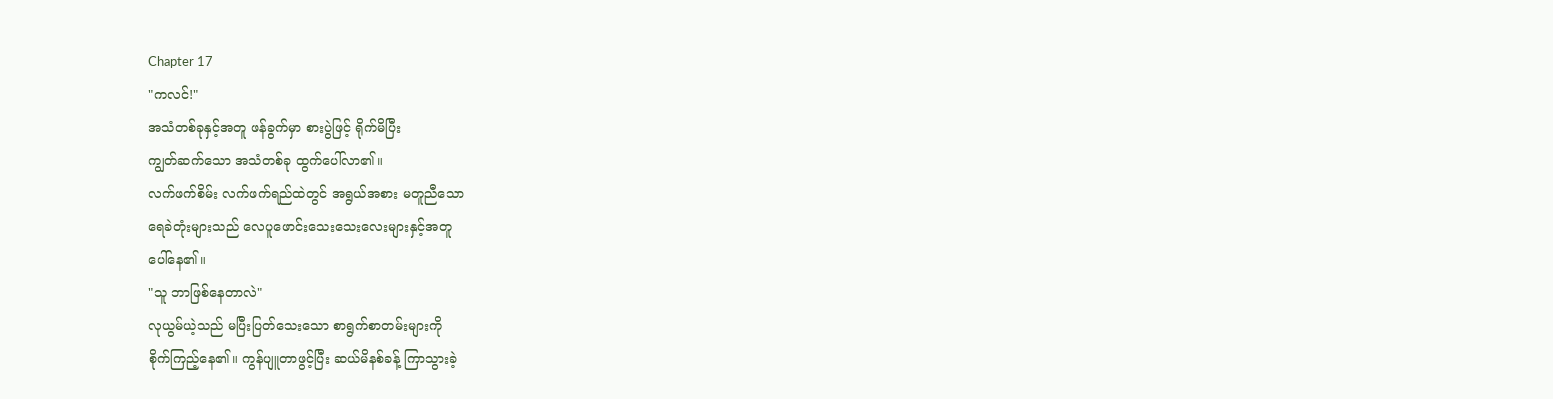Chapter 17
"ကလင်!"
အသံတစ်ခုနှင့်အတူ ဖန်ခွက်မှာ စားပွဲဖြင့် ရိုက်မိပြီး
ကျွတ်ဆက်သော အသံတစ်ခု ထွက်ပေါ်လာ၏။
လက်ဖက်စိမ်း လက်ဖက်ရည်ထဲတွင် အရွယ်အစား မတူညီသော
ရေခဲတုံးများသည် လေပူဖောင်းသေးသေးလေးများနှင့်အတူ
ပေါ်နေ၏။
"သူ ဘာဖြစ်နေတာလဲ"
လုယွမ်ယဲ့သည် မပြီးပြတ်သေးသော စာရွက်စာတမ်းများကို
စိုက်ကြည့်နေ၏။ ကွန်ပျူတာဖွင့်ပြီး ဆယ်မိနစ်ခန့် ကြာသွားခဲ့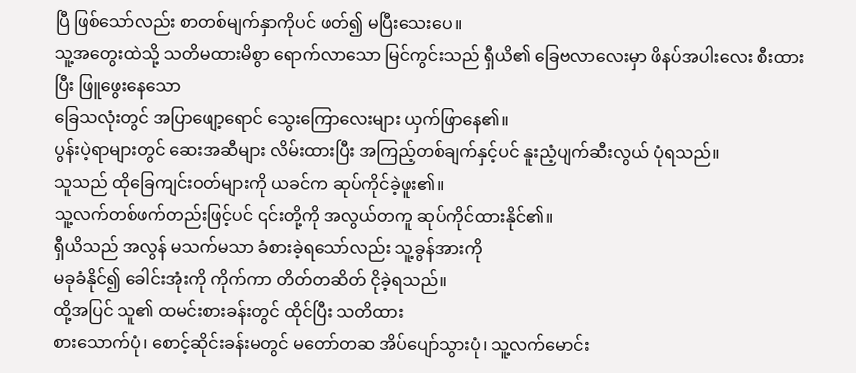ပြီ ဖြစ်သော်လည်း စာတစ်မျက်နှာကိုပင် ဖတ်၍ မပြီးသေးပေ။
သူ့အတွေးထဲသို့ သတိမထားမိစွာ ရောက်လာသော မြင်ကွင်းသည် ရှီယိ၏ ခြေဗလာလေးမှာ ဖိနပ်အပါးလေး စီးထားပြီး ဖြူဖွေးနေသော
ခြေသလုံးတွင် အပြာဖျော့ရောင် သွေးကြောလေးများ ယှက်ဖြာနေ၏။
ပွန်းပဲ့ရာများတွင် ဆေးအဆီများ လိမ်းထားပြီး အကြည့်တစ်ချက်နှင့်ပင် နူးညံ့ပျက်ဆီးလွယ် ပုံရသည်။
သူသည် ထိုခြေကျင်းဝတ်များကို ယခင်က ဆုပ်ကိုင်ခဲ့ဖူး၏။
သူ့လက်တစ်ဖက်တည်းဖြင့်ပင် ၎င်းတို့ကို အလွယ်တကူ ဆုပ်ကိုင်ထားနိုင်၏။
ရှီယိသည် အလွန် မသက်မသာ ခံစားခဲ့ရသော်လည်း သူ့ခွန်အားကို
မခုခံနိုင်၍ ခေါင်းအုံးကို ကိုက်ကာ တိတ်တဆိတ် ငိုခဲ့ရသည်။
ထို့အပြင် သူ၏ ထမင်းစားခန်းတွင် ထိုင်ပြီး သတိထား
စားသောက်ပုံ၊ စောင့်ဆိုင်းခန်းမတွင် မတော်တဆ အိပ်ပျော်သွားပုံ၊ သူ့လက်မောင်း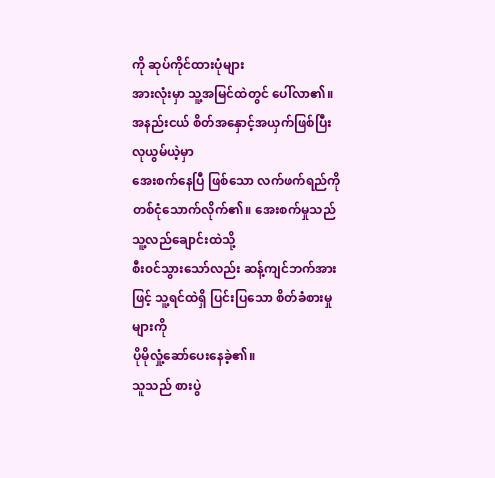ကို ဆုပ်ကိုင်ထားပုံများ
အားလုံးမှာ သူ့အမြင်ထဲတွင် ပေါ်လာ၏။
အနည်းငယ် စိတ်အနှောင့်အယှက်ဖြစ်ပြီး လုယွမ်ယဲ့မှာ
အေးစက်နေပြီ ဖြစ်သော လက်ဖက်ရည်ကို တစ်ငုံသောက်လိုက်၏။ အေးစက်မှုသည် သူ့လည်ချောင်းထဲသို့
စီး၀င်သွားသော်လည်း ဆန့်ကျင်ဘက်အားဖြင့် သူ့ရင်ထဲရှိ ပြင်းပြသော စိတ်ခံစားမှုများကို
ပိုမိုလှုံ့ဆော်ပေးနေခဲ့၏။
သူသည် စားပွဲ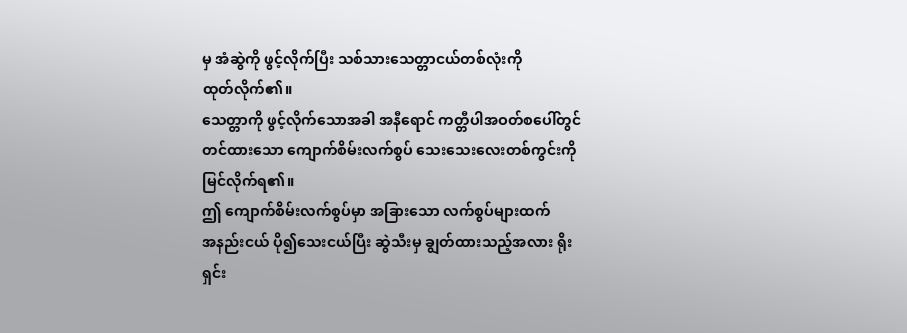မှ အံဆွဲကို ဖွင့်လိုက်ပြီး သစ်သားသေတ္တာငယ်တစ်လုံးကို
ထုတ်လိုက်၏။
သေတ္တာကို ဖွင့်လိုက်သောအခါ အနီရောင် ကတ္တီပါအဝတ်စပေါ်တွင်
တင်ထားသော ကျောက်စိမ်းလက်စွပ် သေးသေးလေးတစ်ကွင်းကို မြင်လိုက်ရ၏။
ဤ ကျောက်စိမ်းလက်စွပ်မှာ အခြားသော လက်စွပ်များထက်
အနည်းငယ် ပို၍သေးငယ်ပြီး ဆွဲသီးမှ ချွတ်ထားသည့်အလား ရိုးရှင်း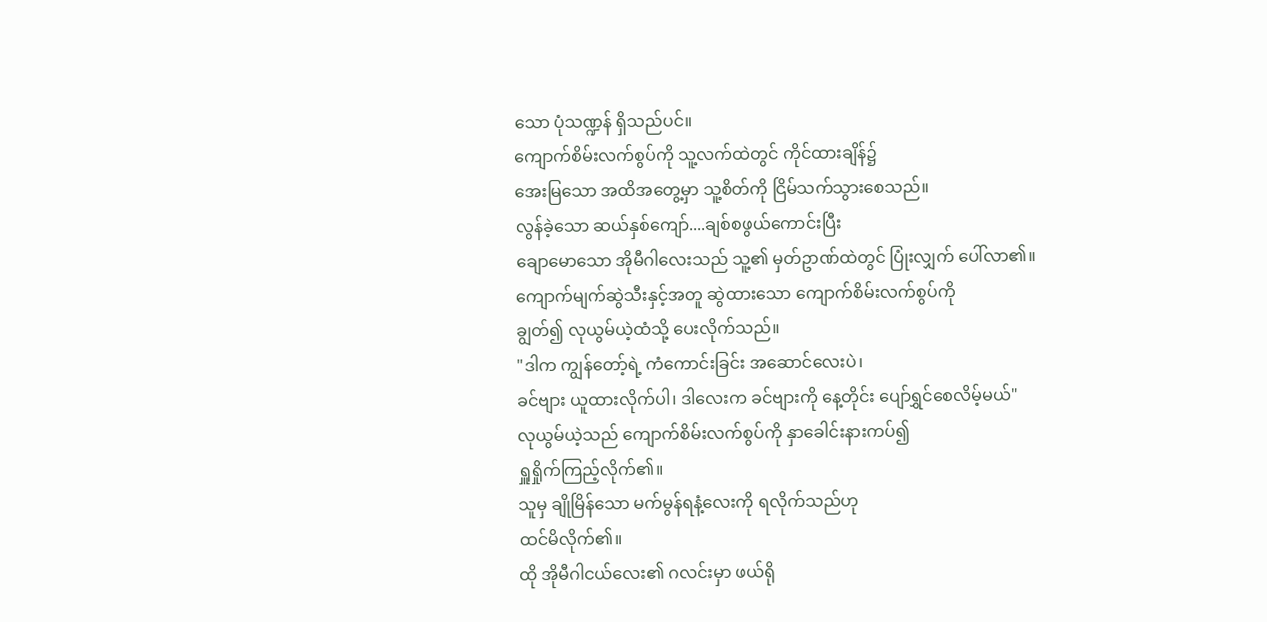သော ပုံသဏ္ဍန် ရှိသည်ပင်။
ကျောက်စိမ်းလက်စွပ်ကို သူ့လက်ထဲတွင် ကိုင်ထားချိန်၌
အေးမြသော အထိအတွေ့မှာ သူ့စိတ်ကို ငြိမ်သက်သွားစေသည်။
လွန်ခဲ့သော ဆယ်နှစ်ကျော်....ချစ်စဖွယ်ကောင်းပြီး
ချောမောသော အိုမီဂါလေးသည် သူ့၏ မှတ်ဥာဏ်ထဲတွင် ပြုံးလျှက် ပေါ်လာ၏။
ကျောက်မျက်ဆွဲသီးနှင့်အတူ ဆွဲထားသော ကျောက်စိမ်းလက်စွပ်ကို
ချွတ်၍ လုယွမ်ယဲ့ထံသို့ ပေးလိုက်သည်။
"ဒါက ကျွန်တော့်ရဲ့ ကံကောင်းခြင်း အဆောင်လေးပဲ၊
ခင်ဗျား ယူထားလိုက်ပါ၊ ဒါလေးက ခင်ဗျားကို နေ့တိုင်း ပျော်ရွှင်စေလိမ့်မယ်"
လုယွမ်ယဲ့သည် ကျောက်စိမ်းလက်စွပ်ကို နှာခေါင်းနားကပ်၍
ရှူရှိုက်ကြည့်လိုက်၏။
သူမှ ချိုမြိန်သော မက်မွန်ရနံ့လေးကို ရလိုက်သည်ဟု
ထင်မိလိုက်၏။
ထို အိုမီဂါငယ်လေး၏ ဂလင်းမှာ ဖယ်ရို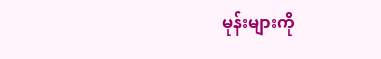မုန်းများကို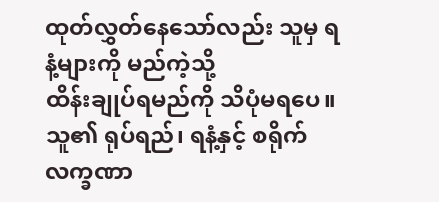ထုတ်လွှတ်နေသော်လည်း သူမှ ရနံ့များကို မည်ကဲ့သို့
ထိန်းချုပ်ရမည်ကို သိပုံမရပေ။
သူ၏ ရုပ်ရည်၊ ရနံ့နှင့် စရိုက်လက္ခဏာ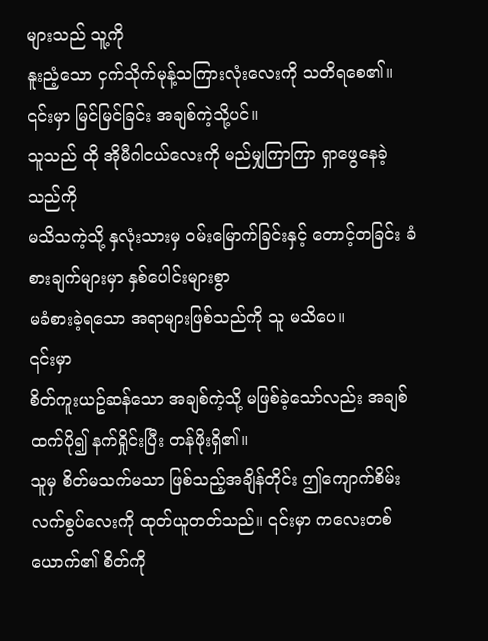များသည် သူ့ကို
နူးညံ့သော ငှက်သိုက်မုန့်သကြားလုံးလေးကို သတိရစေ၏။
၎င်းမှာ မြင်မြင်ခြင်း အချစ်ကဲ့သို့ပင်။
သူသည် ထို အိုမီဂါငယ်လေးကို မည်မျှကြာကြာ ရှာဖွေနေခဲ့သည်ကို
မသိသကဲ့သို့ နှလုံးသားမှ ဝမ်းမြောက်ခြင်းနှင့် တောင့်တခြင်း ခံစားချက်များမှာ နှစ်ပေါင်းများစွာ
မခံစားခဲ့ရသော အရာများဖြစ်သည်ကို သူ မသိပေ။
၎င်းမှာ
စိတ်ကူးယဥ်ဆန်သော အချစ်ကဲ့သို့ မဖြစ်ခဲ့သော်လည်း အချစ်ထက်ပို၍ နက်ရှိုင်းပြီး တန်ဖိုးရှိ၏။
သူမှ စိတ်မသက်မသာ ဖြစ်သည့်အချိန်တိုင်း ဤကျောက်စိမ်း
လက်စွပ်လေးကို ထုတ်ယူတတ်သည်။ ၎င်းမှာ ကလေးတစ်ယောက်၏ စိတ်ကို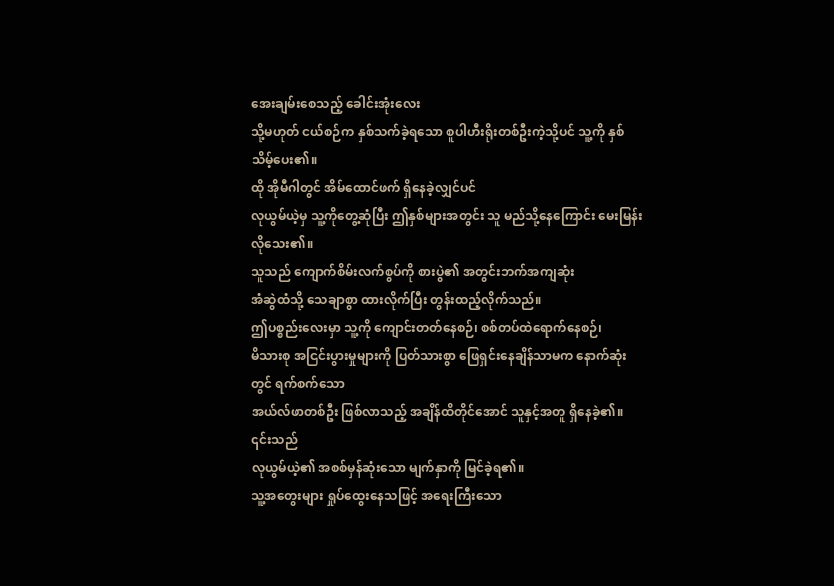အေးချမ်းစေသည့် ခေါင်းအုံးလေး
သို့မဟုတ် ငယ်စဉ်က နှစ်သက်ခဲ့ရသော စူပါဟီးရိုးတစ်ဦးကဲ့သို့ပင် သူ့ကို နှစ်သိမ့်ပေး၏။
ထို အိုမီဂါတွင် အိမ်ထောင်ဖက် ရှိနေခဲ့လျှင်ပင်
လုယွမ်ယဲ့မှ သူ့ကိုတွေ့ဆုံပြီး ဤနှစ်များအတွင်း သူ မည်သို့နေကြောင်း မေးမြန်းလိုသေး၏။
သူသည် ကျောက်စိမ်းလက်စွပ်ကို စားပွဲ၏ အတွင်းဘက်အကျဆုံး
အံဆွဲထံသို့ သေချာစွာ ထားလိုက်ပြီး တွန်းထည့်လိုက်သည်။
ဤပစ္စည်းလေးမှာ သူ့ကို ကျောင်းတတ်နေစဉ်၊ စစ်တပ်ထဲရောက်နေစဉ်၊
မိသားစု အငြင်းပွားမှုများကို ပြတ်သားစွာ ဖြေရှင်းနေချိန်သာမက နောက်ဆုံးတွင် ရက်စက်သော
အယ်လ်ဖာတစ်ဦး ဖြစ်လာသည့် အချိန်ထိတိုင်အောင် သူနှင့်အတူ ရှိနေခဲ့၏။
၎င်းသည်
လုယွမ်ယဲ့၏ အစစ်မှန်ဆုံးသော မျက်နှာကို မြင်ခဲ့ရ၏။
သူ့အတွေးများ ရှုပ်ထွေးနေသဖြင့် အရေးကြီးသော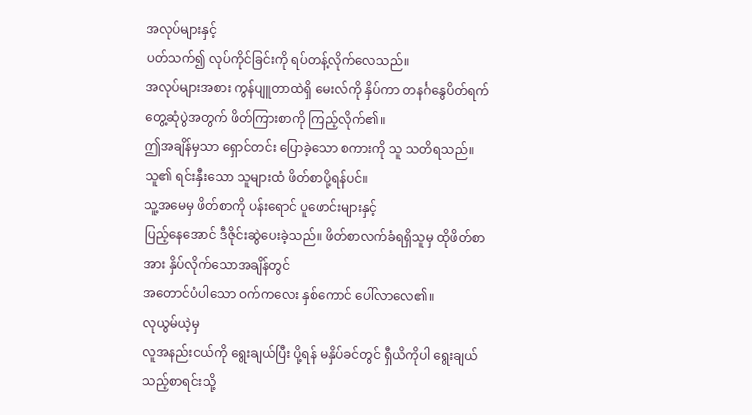အလုပ်များနှင့်
ပတ်သက်၍ လုပ်ကိုင်ခြင်းကို ရပ်တန့်လိုက်လေသည်။
အလုပ်များအစား ကွန်ပျူတာထဲရှိ မေးလ်ကို နှိပ်ကာ တနင်္ဂနွေပိတ်ရက်
တွေ့ဆုံပွဲအတွက် ဖိတ်ကြားစာကို ကြည့်လိုက်၏။
ဤအချိန်မှသာ ရှောင်တင်း ပြောခဲ့သော စကားကို သူ သတိရသည်။
သူ၏ ရင်းနှီးသော သူများထံ ဖိတ်စာပို့ရန်ပင်။
သူ့အမေမှ ဖိတ်စာကို ပန်းရောင် ပူဖောင်းများနှင့်
ပြည့်နေအောင် ဒီဇိုင်းဆွဲပေးခဲ့သည်။ ဖိတ်စာလက်ခံရရှိသူမှ ထိုဖိတ်စာအား နှိပ်လိုက်သောအချိန်တွင်
အတောင်ပံပါသော ဝက်ကလေး နှစ်ကောင် ပေါ်လာလေ၏။
လုယွမ်ယဲ့မှ
လူအနည်းငယ်ကို ရွေးချယ်ပြီး ပို့ရန် မနှိပ်ခင်တွင် ရှီယိကိုပါ ရွေးချယ်သည့်စာရင်းသို့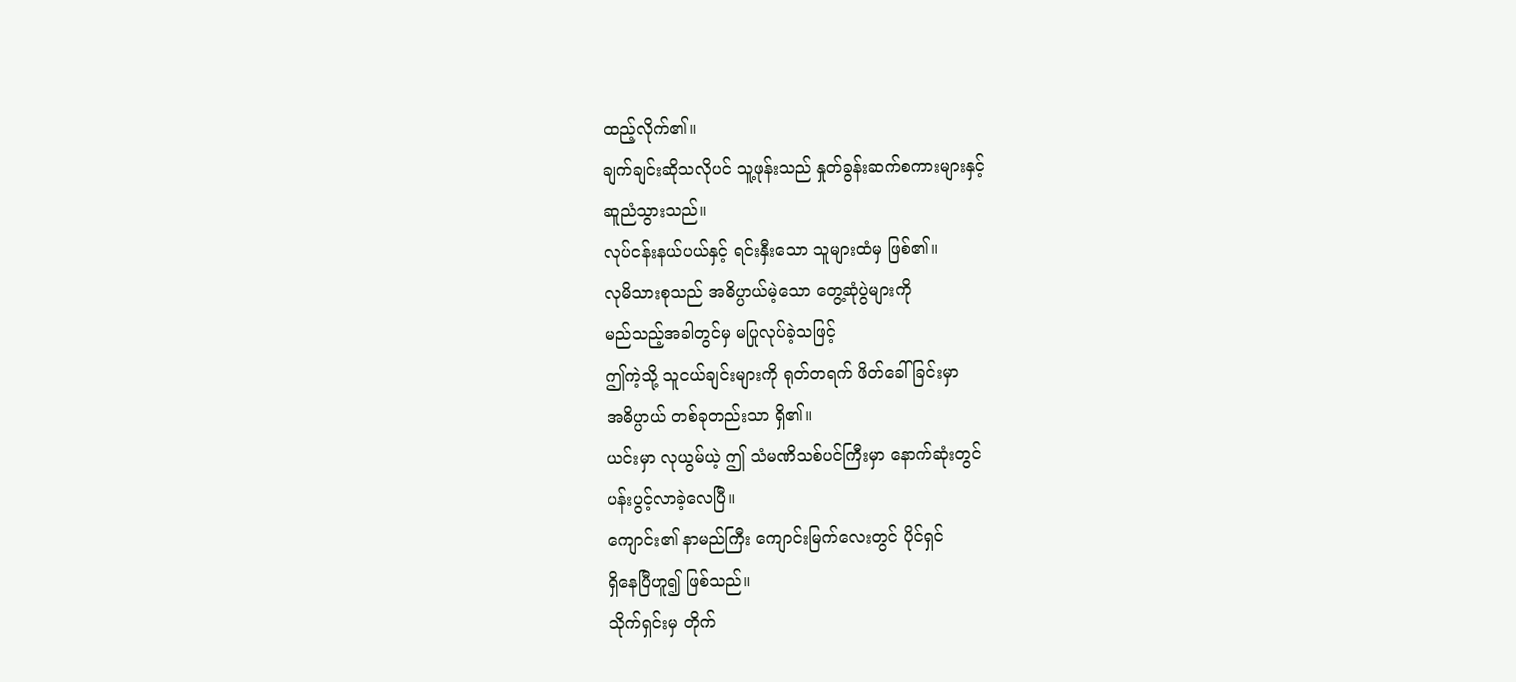ထည့်လိုက်၏။
ချက်ချင်းဆိုသလိုပင် သူ့ဖုန်းသည် နှုတ်ခွန်းဆက်စကားများနှင့်
ဆူညံသွားသည်။
လုပ်ငန်းနယ်ပယ်နှင့် ရင်းနှီးသော သူများထံမှ ဖြစ်၏။
လုမိသားစုသည် အဓိပ္ပာယ်မဲ့သော တွေ့ဆုံပွဲများကို
မည်သည့်အခါတွင်မှ မပြုလုပ်ခဲ့သဖြင့်
ဤကဲ့သို့ သူငယ်ချင်းများကို ရုတ်တရက် ဖိတ်ခေါ်ခြင်းမှာ
အဓိပ္ပာယ် တစ်ခုတည်းသာ ရှိ၏။
ယင်းမှာ လုယွမ်ယဲ့ ဤ သံမဏိသစ်ပင်ကြီးမှာ နောက်ဆုံးတွင်
ပန်းပွင့်လာခဲ့လေပြီ။
ကျောင်း၏ နာမည်ကြီး ကျောင်းမြက်လေးတွင် ပိုင်ရှင်
ရှိနေပြီဟူ၍ ဖြစ်သည်။
သိုက်ရှင်းမှ တိုက်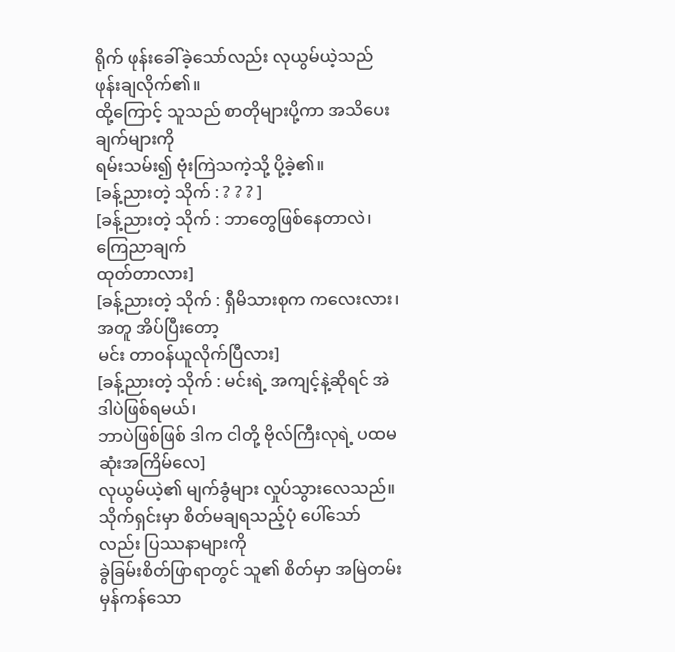ရိုက် ဖုန်းခေါ်ခဲ့သော်လည်း လုယွမ်ယဲ့သည်
ဖုန်းချလိုက်၏။
ထို့ကြောင့် သူသည် စာတိုများပို့ကာ အသိပေးချက်များကို
ရမ်းသမ်း၍ ဗုံးကြဲသကဲ့သို့ ပို့ခဲ့၏။
[ခန့်ညားတဲ့ သိုက် : ? ? ? ]
[ခန့်ညားတဲ့ သိုက် : ဘာတွေဖြစ်နေတာလဲ၊ ကြေညာချက်
ထုတ်တာလား]
[ခန့်ညားတဲ့ သိုက် : ရှီမိသားစုက ကလေးလား၊ အတူ အိပ်ပြီးတော့
မင်း တာဝန်ယူလိုက်ပြီလား]
[ခန့်ညားတဲ့ သိုက် : မင်းရဲ့ အကျင့်နဲ့ဆိုရင် အဲဒါပဲဖြစ်ရမယ်၊
ဘာပဲဖြစ်ဖြစ် ဒါက ငါတို့ ဗိုလ်ကြီးလုရဲ့ ပထမဆုံးအကြိမ်လေ]
လုယွမ်ယဲ့၏ မျက်ခွံများ လှုပ်သွားလေသည်။
သိုက်ရှင်းမှာ စိတ်မချရသည့်ပုံ ပေါ်သော်လည်း ပြဿနာများကို
ခွဲခြမ်းစိတ်ဖြာရာတွင် သူ၏ စိတ်မှာ အမြဲတမ်း မှန်ကန်သော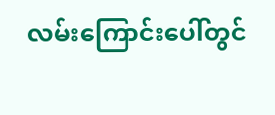လမ်းကြောင်းပေါ်တွင်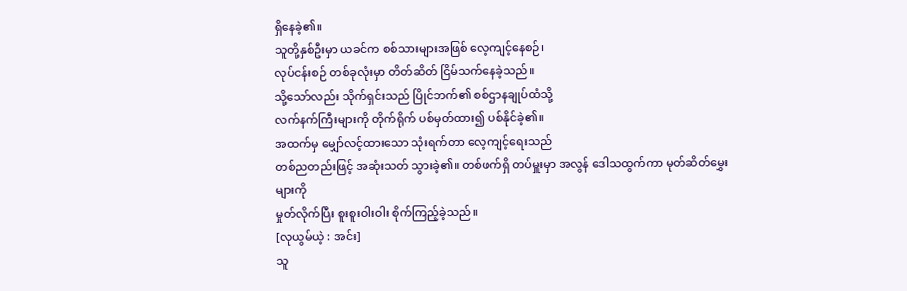ရှိနေခဲ့၏။
သူတို့နှစ်ဦးမှာ ယခင်က စစ်သားများအဖြစ် လေ့ကျင့်နေစဉ်၊
လုပ်ငန်းစဉ် တစ်ခုလုံးမှာ တိတ်ဆိတ် ငြိမ်သက်နေခဲ့သည်။
သို့သော်လည်း သိုက်ရှင်းသည် ပြိုင်ဘက်၏ စစ်ဌာနချုပ်ထံသို့
လက်နက်ကြီးများကို တိုက်ရိုက် ပစ်မှတ်ထား၍ ပစ်နိုင်ခဲ့၏။
အထက်မှ မျှော်လင့်ထားသော သုံးရက်တာ လေ့ကျင့်ရေးသည်
တစ်ညတည်းဖြင့် အဆုံးသတ် သွားခဲ့၏။ တစ်ဖက်ရှိ တပ်မှူးမှာ အလွန် ဒေါသထွက်ကာ မုတ်ဆိတ်မွှေးများကို
မှုတ်လိုက်ပြီး စူးစူးဝါးဝါး စိုက်ကြည့်ခဲ့သည်။
[လုယွမ်ယဲ့ : အင်း]
သူ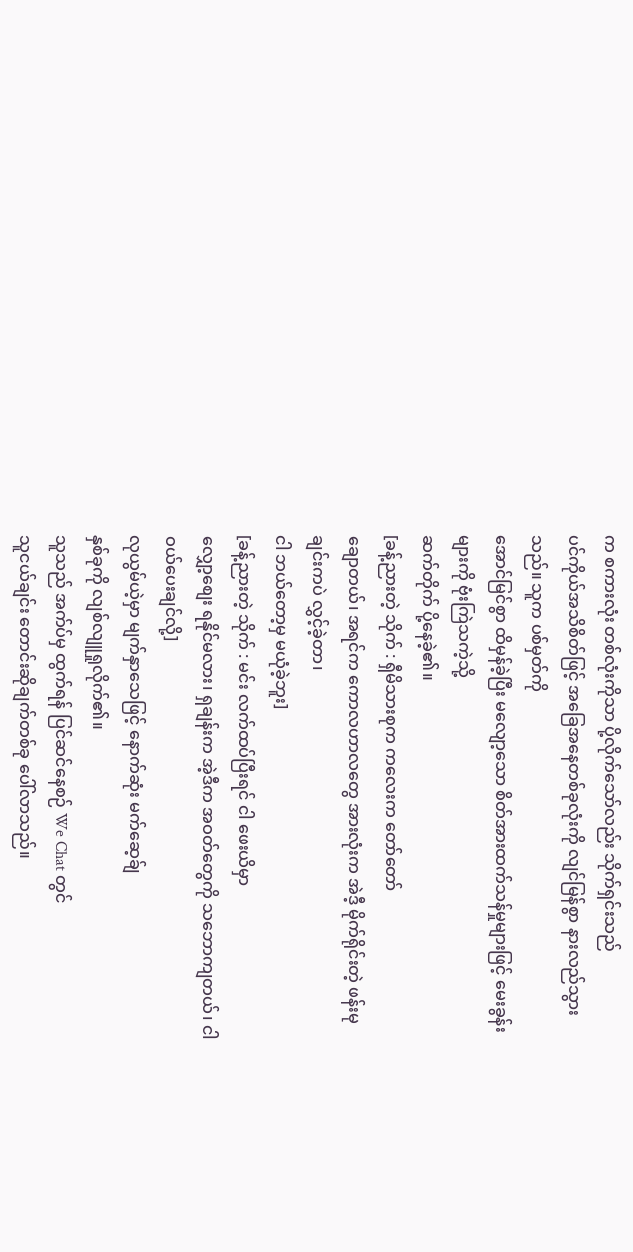က စကားလုံး တစ်လုံးကိုသာ ပို့လိုက်သော်လည်း သိုက်ရှင်းသည်
ပင်ကိုယ်အသိစိတ်ဖြင့် အခြေအနေတစ်ခုလုံးကို လျင်မြန်စွာ နားလည်သွားသည်။ သူက ပစ်မှတ်ကို
အောင်မြင်စွာ ထိမှန်ခဲ့ပြီး မလျော့သော စိတ်အားထက်သန်မှုများဖြင့် မေးခွန်းများကို ဗုံးကြဲသကဲ့သို့
ဆက်တိုက် ပို့နေခဲ့၏။
[ခန့်ညားတဲ့ သိုက် : ရှီမိသားစုက ကလေးက တော်တော်
ချောတယ်၊ အရင်က ကောလဟာလတွေ အားလုံးက အဲဒီ့ မိုက်ရိုင်းတဲ့ ဖန်းမုချင်းကပဲ လွှင့်ခဲ့တာ၊
ငါ ဘယ်တော့မှ မယုံခဲ့ဘူး]
[ခန့်ညားတဲ့ သိုက် : မင်း လက်ထပ်ပြီးရင် ငါ ဖေးယိမှာ
လျှော့စျေး ရနိုင်မလား၊ ရှချန်းက အဲ့ဒီက အဝတ်တွေကို သဘောကျတယ်၊ ငါ ဝယ်ပေးချင်လို့]
လုယွမ်ယဲ့မှာ မျက်နှာသေဖြင့် နောက်ဆုံး မက်ဆေ့ခ်ျ
နှစ်ခုကို လျစ်လျူရှုလိုက်၏။
သူသည် အက်ပ်မှ ထွက်ရန် ပြင်ဆင်နေစဉ် We Chat တွင်
သူငယ်ချင်း တောင်းဆိုချက်တစ်ခု ပေါ်လာသည်။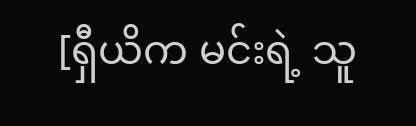[ရှီယိက မင်းရဲ့ သူ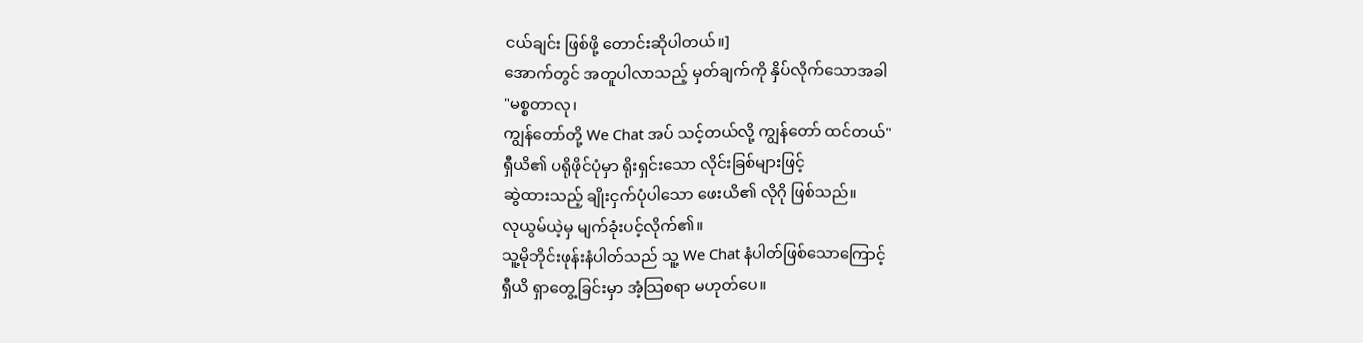ငယ်ချင်း ဖြစ်ဖို့ တောင်းဆိုပါတယ်။]
အောက်တွင် အတူပါလာသည့် မှတ်ချက်ကို နှိပ်လိုက်သောအခါ
"မစ္စတာလု၊
ကျွန်တော်တို့ We Chat အပ် သင့်တယ်လို့ ကျွန်တော် ထင်တယ်"
ရှီယိ၏ ပရိုဖိုင်ပုံမှာ ရိုးရှင်းသော လိုင်းခြစ်များဖြင့်
ဆွဲထားသည့် ချိုးငှက်ပုံပါသော ဖေးယိ၏ လိုဂို ဖြစ်သည်။
လုယွမ်ယဲ့မှ မျက်ခုံးပင့်လိုက်၏။
သူ့မိုဘိုင်းဖုန်းနံပါတ်သည် သူ့ We Chat နံပါတ်ဖြစ်သောကြောင့်
ရှီယိ ရှာတွေ့ခြင်းမှာ အံ့သြစရာ မဟုတ်ပေ။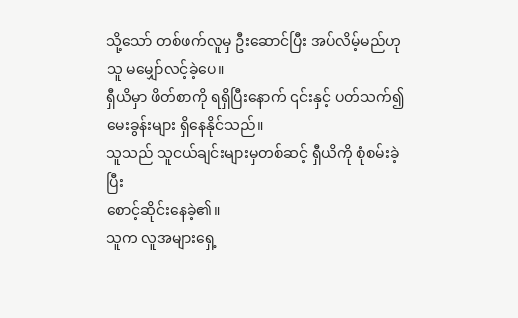သို့သော် တစ်ဖက်လူမှ ဦးဆောင်ပြီး အပ်လိမ့်မည်ဟု
သူ မမျှော်လင့်ခဲ့ပေ။
ရှီယိမှာ ဖိတ်စာကို ရရှိပြီးနောက် ၎င်းနှင့် ပတ်သက်၍
မေးခွန်းများ ရှိနေနိုင်သည်။
သူသည် သူငယ်ချင်းများမှတစ်ဆင့် ရှီယိကို စုံစမ်းခဲ့ပြီး
စောင့်ဆိုင်းနေခဲ့၏။
သူက လူအများရှေ့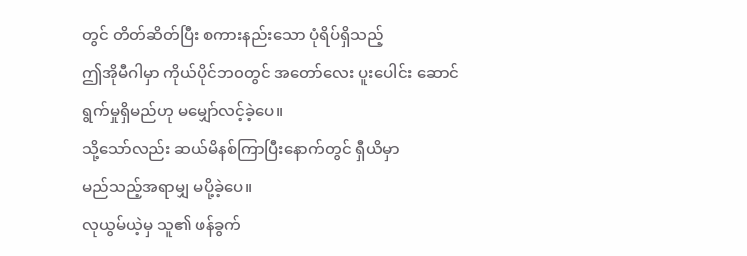တွင် တိတ်ဆိတ်ပြီး စကားနည်းသော ပုံရိပ်ရှိသည့်
ဤအိုမီဂါမှာ ကိုယ်ပိုင်ဘ၀တွင် အတော်လေး ပူးပေါင်း ဆောင်ရွက်မှုရှိမည်ဟု မမျှော်လင့်ခဲ့ပေ။
သို့သော်လည်း ဆယ်မိနစ်ကြာပြီးနောက်တွင် ရှီယိမှာ
မည်သည့်အရာမျှ မပို့ခဲ့ပေ။
လုယွမ်ယဲ့မှ သူ၏ ဖန်ခွက်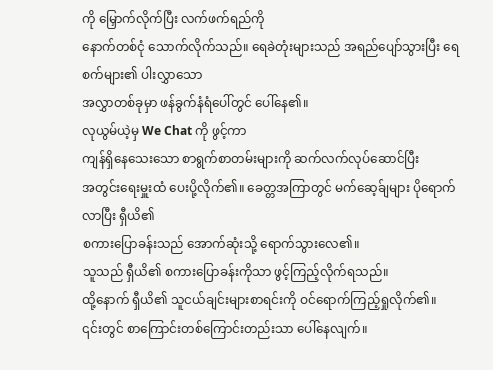ကို မြှောက်လိုက်ပြီး လက်ဖက်ရည်ကို
နောက်တစ်ငုံ သောက်လိုက်သည်။ ရေခဲတုံးများသည် အရည်ပျော်သွားပြီး ရေစက်များ၏ ပါးလွှာသော
အလွှာတစ်ခုမှာ ဖန်ခွက်နံရံပေါ်တွင် ပေါ်နေ၏။
လုယွမ်ယဲ့မှ We Chat ကို ဖွင့်ကာ
ကျန်ရှိနေသေးသော စာရွက်စာတမ်းများကို ဆက်လက်လုပ်ဆောင်ပြီး
အတွင်းရေးမှူးထံ ပေးပို့လိုက်၏။ ခေတ္တအကြာတွင် မက်ဆေ့ခ်ျများ ပိုရောက်လာပြီး ရှီယိ၏
စကားပြောခန်းသည် အောက်ဆုံးသို့ ရောက်သွားလေ၏။
သူသည် ရှီယိ၏ စကားပြောခန်းကိုသာ ဖွင့်ကြည့်လိုက်ရသည်။
ထို့နောက် ရှီယိ၏ သူငယ်ချင်းများစာရင်းကို ဝင်ရောက်ကြည့်ရှုလိုက်၏။
၎င်းတွင် စာကြောင်းတစ်ကြောင်းတည်းသာ ပေါ်နေလျက်။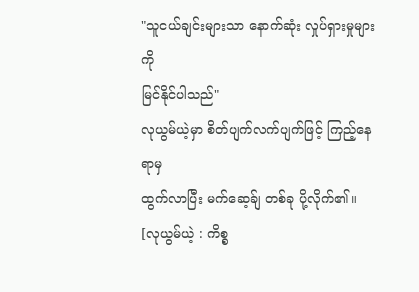"သူငယ်ချင်းများသာ နောက်ဆုံး လှုပ်ရှားမှုများကို
မြင်နိုင်ပါသည်"
လုယွမ်ယဲ့မှာ စိတ်ပျက်လက်ပျက်ဖြင့် ကြည့်နေရာမှ
ထွက်လာပြီး မက်ဆေ့ခ်ျ တစ်ခု ပို့လိုက်၏။
[လုယွမ်ယဲ့ : ကိစ္စ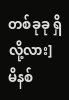တစ်ခုခု ရှိလို့လား]
မိနစ်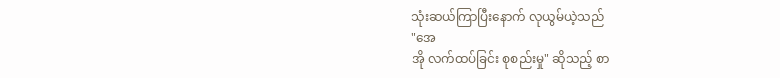သုံးဆယ်ကြာပြီးနောက် လုယွမ်ယဲ့သည်
"အေ
အို လက်ထပ်ခြင်း စုစည်းမှု" ဆိုသည့် စာ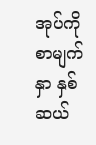အုပ်ကို
စာမျက်နှာ နှစ်ဆယ်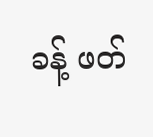ခန့် ဖတ်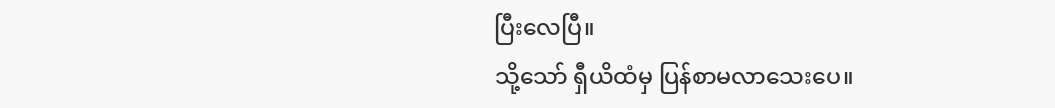ပြီးလေပြီ။
သို့သော် ရှီယိထံမှ ပြန်စာမလာသေးပေ။